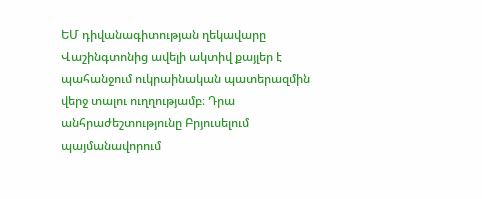ԵՄ դիվանագիտության ղեկավարը Վաշինգտոնից ավելի ակտիվ քայլեր է պահանջում ուկրաինական պատերազմին վերջ տալու ուղղությամբ։ Դրա անհրաժեշտությունը Բրյուսելում պայմանավորում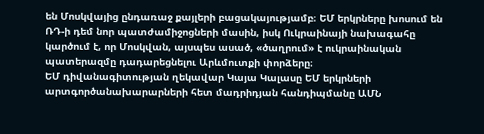են Մոսկվայից ընդառաջ քայլերի բացակայությամբ։ ԵՄ երկրները խոսում են ՌԴ-ի դեմ նոր պատժամիջոցների մասին, իսկ Ուկրաինայի նախագահը կարծում է, որ Մոսկվան, այսպես ասած, «ծաղրում» է ուկրաինական պատերազմը դադարեցնելու Արևմուտքի փորձերը։
ԵՄ դիվանագիտության ղեկավար Կայա Կալասը ԵՄ երկրների արտգործանախարարների հետ մադրիդյան հանդիպմանը ԱՄՆ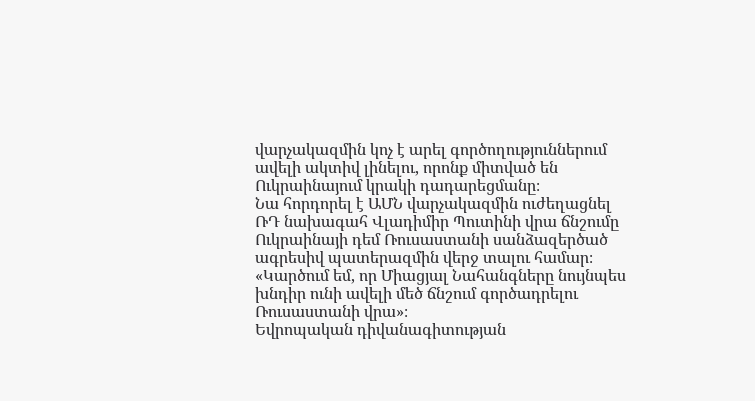վարչակազմին կոչ է արել գործողություններում ավելի ակտիվ լինելու, որոնք միտված են Ուկրաինայում կրակի դադարեցմանը։
Նա հորդորել է ԱՄՆ վարչակազմին ուժեղացնել ՌԴ նախագահ Վլադիմիր Պուտինի վրա ճնշումը Ուկրաինայի դեմ Ռուսաստանի սանձազերծած ագրեսիվ պատերազմին վերջ տալու համար։
«Կարծում եմ, որ Միացյալ Նահանգները նույնպես խնդիր ունի ավելի մեծ ճնշում գործադրելու Ռուսաստանի վրա»։
Եվրոպական դիվանագիտության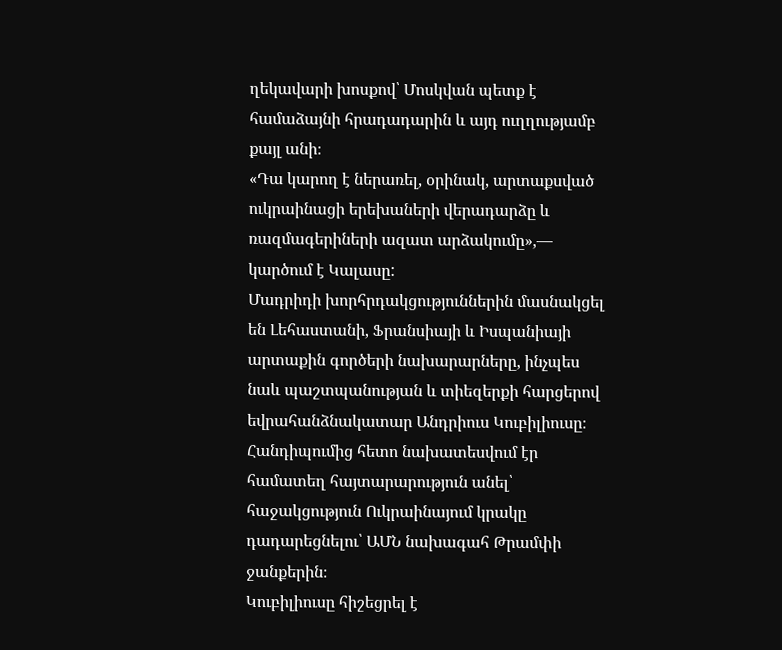ղեկավարի խոսքով՝ Մոսկվան պետք է համաձայնի հրադադարին և այդ ուղղությամբ քայլ անի։
«Դա կարող է ներառել, օրինակ, արտաքսված ուկրաինացի երեխաների վերադարձը և ռազմագերիների ազատ արձակումը»,— կարծում է Կալասը:
Մադրիդի խորհրդակցություններին մասնակցել են Լեհաստանի, Ֆրանսիայի և Իսպանիայի արտաքին գործերի նախարարները, ինչպես նաև պաշտպանության և տիեզերքի հարցերով եվրահանձնակատար Անդրիուս Կուբիլիուսը։ Հանդիպումից հետո նախատեսվում էր համատեղ հայտարարություն անել՝ հաջակցություն Ուկրաինայում կրակը դադարեցնելու՝ ԱՄՆ նախագահ Թրամփի ջանքերին։
Կուբիլիուսը հիշեցրել է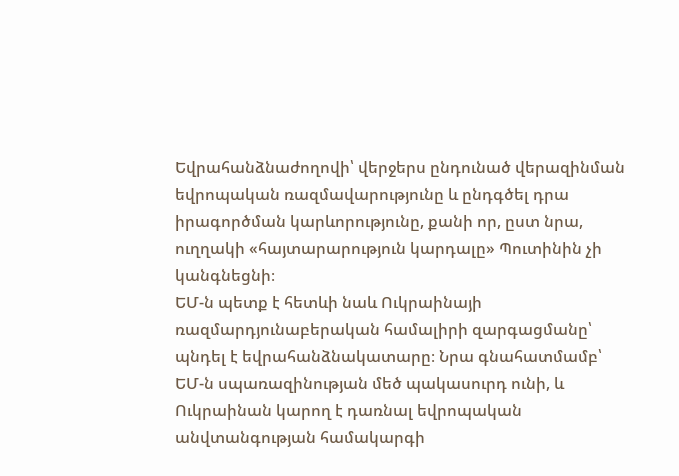Եվրահանձնաժողովի՝ վերջերս ընդունած վերազինման եվրոպական ռազմավարությունը և ընդգծել դրա իրագործման կարևորությունը, քանի որ, ըստ նրա, ուղղակի «հայտարարություն կարդալը» Պուտինին չի կանգնեցնի։
ԵՄ-ն պետք է հետևի նաև Ուկրաինայի ռազմարդյունաբերական համալիրի զարգացմանը՝ պնդել է եվրահանձնակատարը։ Նրա գնահատմամբ՝ ԵՄ-ն սպառազինության մեծ պակասուրդ ունի, և Ուկրաինան կարող է դառնալ եվրոպական անվտանգության համակարգի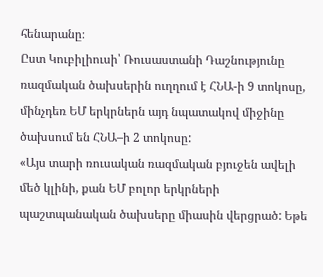հենարանը։
Ըստ Կուբիլիուսի՝ Ռուսաստանի Դաշնությունը ռազմական ծախսերին ուղղում է ՀՆԱ-ի 9 տոկոսը, մինչդեռ ԵՄ երկրներն այդ նպատակով միջինը ծախսում են ՀՆԱ–ի 2 տոկոսը:
«Այս տարի ռուսական ռազմական բյուջեն ավելի մեծ կլինի, քան ԵՄ բոլոր երկրների պաշտպանական ծախսերը միասին վերցրած: Եթե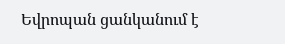Եվրոպան ցանկանում է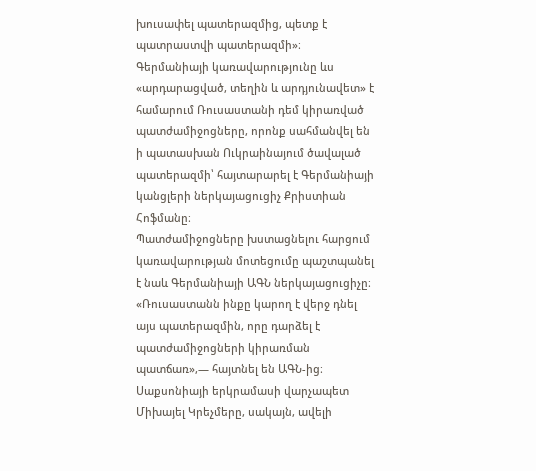խուսափել պատերազմից, պետք է պատրաստվի պատերազմի»։
Գերմանիայի կառավարությունը ևս «արդարացված, տեղին և արդյունավետ» է համարում Ռուսաստանի դեմ կիրառված պատժամիջոցները, որոնք սահմանվել են ի պատասխան Ուկրաինայում ծավալած պատերազմի՝ հայտարարել է Գերմանիայի կանցլերի ներկայացուցիչ Քրիստիան Հոֆմանը։
Պատժամիջոցները խստացնելու հարցում կառավարության մոտեցումը պաշտպանել է նաև Գերմանիայի ԱԳՆ ներկայացուցիչը։
«Ռուսաստանն ինքը կարող է վերջ դնել այս պատերազմին, որը դարձել է պատժամիջոցների կիրառման պատճառ»,— հայտնել են ԱԳՆ-ից։
Սաքսոնիայի երկրամասի վարչապետ Միխայել Կրեչմերը, սակայն, ավելի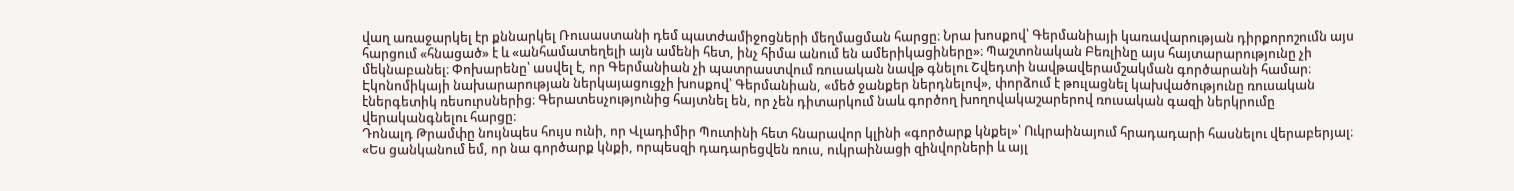վաղ առաջարկել էր քննարկել Ռուսաստանի դեմ պատժամիջոցների մեղմացման հարցը։ Նրա խոսքով՝ Գերմանիայի կառավարության դիրքորոշումն այս հարցում «հնացած» է և «անհամատեղելի այն ամենի հետ, ինչ հիմա անում են ամերիկացիները»։ Պաշտոնական Բեռլինը այս հայտարարությունը չի մեկնաբանել։ Փոխարենը՝ ասվել է, որ Գերմանիան չի պատրաստվում ռուսական նավթ գնելու Շվեդտի նավթավերամշակման գործարանի համար։ Էկոնոմիկայի նախարարության ներկայացուցչի խոսքով՝ Գերմանիան, «մեծ ջանքեր ներդնելով», փորձում է թուլացնել կախվածությունը ռուսական էներգետիկ ռեսուրսներից։ Գերատեսչությունից հայտնել են, որ չեն դիտարկում նաև գործող խողովակաշարերով ռուսական գազի ներկրումը վերականգնելու հարցը։
Դոնալդ Թրամփը նույնպես հույս ունի, որ Վլադիմիր Պուտինի հետ հնարավոր կլինի «գործարք կնքել»՝ Ուկրաինայում հրադադարի հասնելու վերաբերյալ։
«Ես ցանկանում եմ, որ նա գործարք կնքի, որպեսզի դադարեցվեն ռուս, ուկրաինացի զինվորների և այլ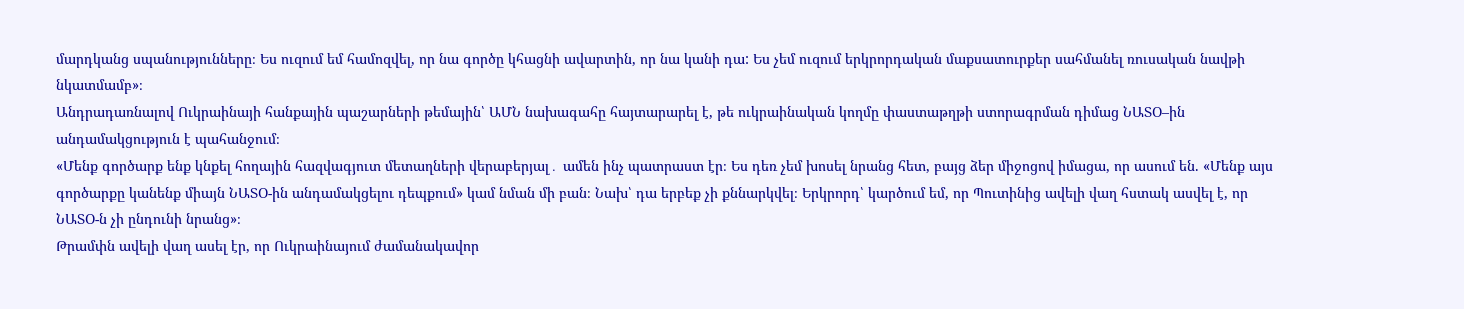մարդկանց սպանությունները։ Ես ուզում եմ համոզվել, որ նա գործը կհացնի ավարտին, որ նա կանի դա: Ես չեմ ուզում երկրորդական մաքսատուրքեր սահմանել ռուսական նավթի նկատմամբ»։
Անդրադառնալով Ուկրաինայի հանքային պաշարների թեմային՝ ԱՄՆ նախագահը հայտարարել է, թե ուկրաինական կողմը փաստաթղթի ստորագրման դիմաց ՆԱՏՕ–ին անդամակցություն է պահանջում։
«Մենք գործարք ենք կնքել հողային հազվագյուտ մետաղների վերաբերյալ․ ամեն ինչ պատրաստ էր։ Ես դեռ չեմ խոսել նրանց հետ, բայց ձեր միջոցով իմացա, որ ասում են. «Մենք այս գործարքը կանենք միայն ՆԱՏՕ-ին անդամակցելու դեպքում» կամ նման մի բան։ Նախ՝ դա երբեք չի քննարկվել։ Երկրորդ՝ կարծում եմ, որ Պուտինից ավելի վաղ հստակ ասվել է, որ ՆԱՏՕ-ն չի ընդունի նրանց»։
Թրամփն ավելի վաղ ասել էր, որ Ուկրաինայում ժամանակավոր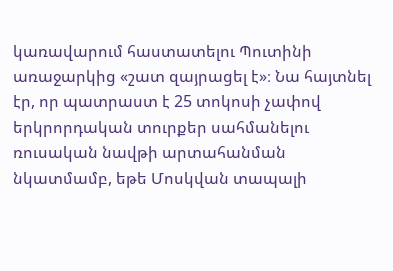կառավարում հաստատելու Պուտինի առաջարկից «շատ զայրացել է»։ Նա հայտնել էր, որ պատրաստ է 25 տոկոսի չափով երկրորդական տուրքեր սահմանելու ռուսական նավթի արտահանման նկատմամբ, եթե Մոսկվան տապալի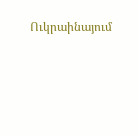Ուկրաինայում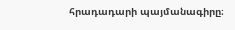հրադադարի պայմանագիրը։